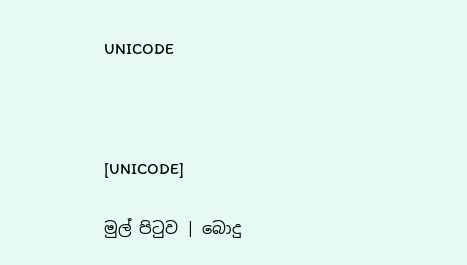UNICODE



[UNICODE]

මුල් පිටුව | බොදු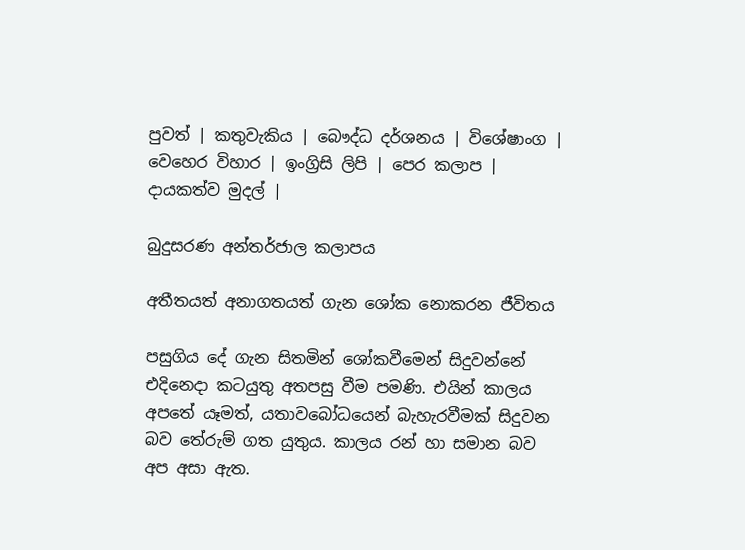පුවත් | කතුවැකිය | බෞද්ධ දර්ශනය | විශේෂාංග | වෙහෙර විහාර | ඉංග්‍රිසි ලිපි | පෙර කලාප | දායකත්ව මුදල් |

බුදුසරණ අන්තර්ජාල කලාපය

අතීතයත් අනාගතයත් ගැන ශෝක නොකරන ජීවිතය

පසුගිය දේ ගැන සිතමින් ශෝකවීමෙන් සිදුවන්නේ එදිනෙදා කටයුතු අතපසු වීම පමණි. එයින් කාලය අපතේ යෑමත්, යතාවබෝධයෙන් බැහැරවීමක් සිදුවන බව තේරුම් ගත යුතුය. කාලය රන් හා සමාන බව අප අසා ඇත.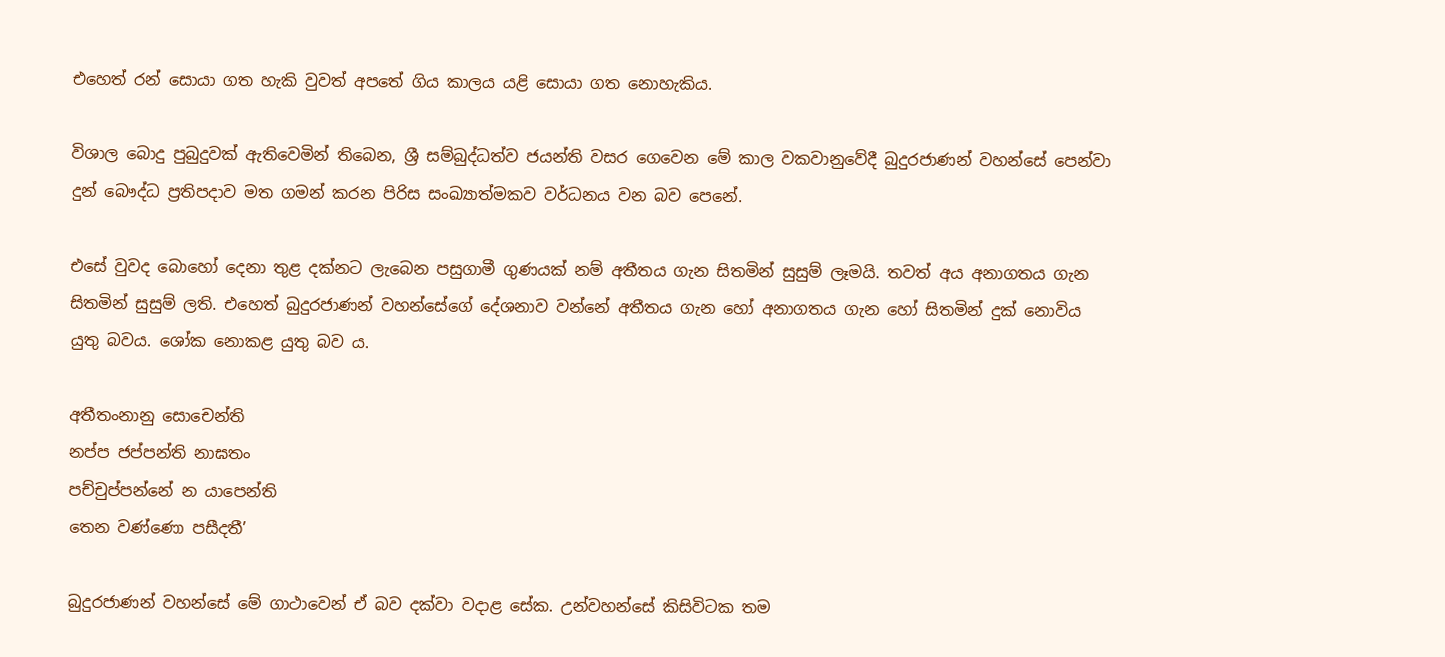එහෙත් රන් සොයා ගත හැකි වුවත් අපතේ ගිය කාලය යළි සොයා ගත නොහැකිය.

විශාල බොදු පුබුදුවක් ඇතිවෙමින් තිබෙන, ශ්‍රී සම්බුද්ධත්ව ජයන්ති වසර ගෙවෙන මේ කාල වකවානුවේදී බුදුරජාණන් වහන්සේ පෙන්වා දුන් බෞද්ධ ප්‍රතිපදාව මත ගමන් කරන පිරිස සංඛ්‍යාත්මකව වර්ධනය වන බව පෙනේ.

එසේ වුවද බොහෝ දෙනා තුළ දක්නට ලැබෙන පසුගාමී ගුණයක් නම් අතීතය ගැන සිතමින් සුසුම් ලෑමයි. තවත් අය අනාගතය ගැන සිතමින් සුසුම් ලති. එහෙත් බුදුරජාණන් වහන්සේගේ දේශනාව වන්නේ අතීතය ගැන හෝ අනාගතය ගැන හෝ සිතමින් දුක් නොවිය යුතු බවය. ශෝක නොකළ යුතු බව ය.

අතීතංනානු සොචෙන්ති
නප්ප ජප්පන්ති නාඝතං
පච්චුප්පන්නේ න යාපෙන්ති
තෙන වණ්ණො පසීදතී’

බුදුරජාණන් වහන්සේ මේ ගාථාවෙන් ඒ බව දක්වා වදාළ සේක. උන්වහන්සේ කිසිවිටක තම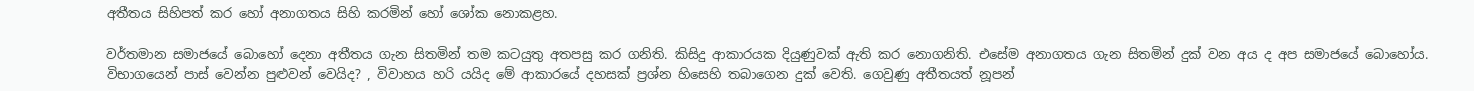අතීතය සිහිපත් කර හෝ අනාගතය සිහි කරමින් හෝ ශෝක නොකළහ.

වර්තමාන සමාජයේ බොහෝ දෙනා අතීතය ගැන සිතමින් තම කටයුතු අතපසු කර ගනිති. කිසිදු ආකාරයක දියුණුවක් ඇති කර නොගනිති. එසේම අනාගතය ගැන සිතමින් දුක් වන අය ද අප සමාජයේ බොහෝය. විභාගයෙන් පාස් වෙන්න පුළුවන් වෙයිද? , විවාහය හරි යයිද මේ ආකාරයේ දහසක් ප්‍රශ්න හිසෙහි තබාගෙන දුක් වෙති. ගෙවුණු අතීතයත් නූපන්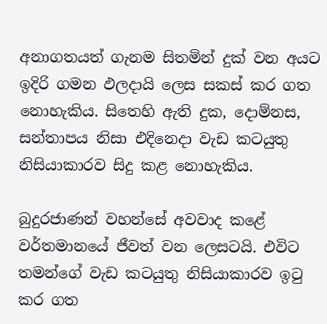අනාගතයත් ගැනම සිතමින් දුක් වන අයට ඉදිරි ගමන ඵලදායි ලෙස සකස් කර ගත නොහැකිය. සිතෙහි ඇති දුක, දොම්නස, සන්තාපය නිසා එදිනෙදා වැඩ කටයුතු නිසියාකාරව සිදු කළ නොහැකිය.

බුදුරජාණන් වහන්සේ අවවාද කළේ වර්තමානයේ ජීවත් වන ලෙසටයි. එවිට තමන්ගේ වැඩ කටයුතු නිසියාකාරව ඉටු කර ගත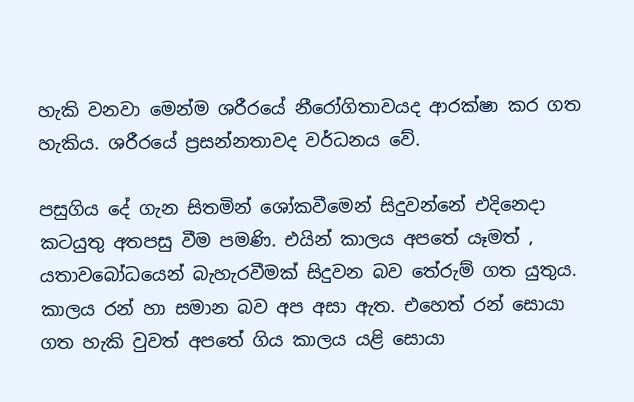හැකි වනවා මෙන්ම ශරීරයේ නීරෝගිතාවයද ආරක්ෂා කර ගත හැකිය. ශරීරයේ ප්‍රසන්නතාවද වර්ධනය වේ.

පසුගිය දේ ගැන සිතමින් ශෝකවීමෙන් සිදුවන්නේ එදිනෙදා කටයුතු අතපසු වීම පමණි. එයින් කාලය අපතේ යෑමත් , යතාවබෝධයෙන් බැහැරවීමක් සිදුවන බව තේරුම් ගත යුතුය. කාලය රන් හා සමාන බව අප අසා ඇත. එහෙත් රන් සොයා ගත හැකි වුවත් අපතේ ගිය කාලය යළි සොයා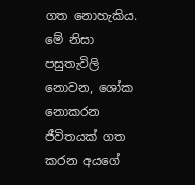ගත නොහැකිය. මේ නිසා පසුතැවිලි නොවන, ශෝක නොකරන ජීවිතයක් ගත කරන අයගේ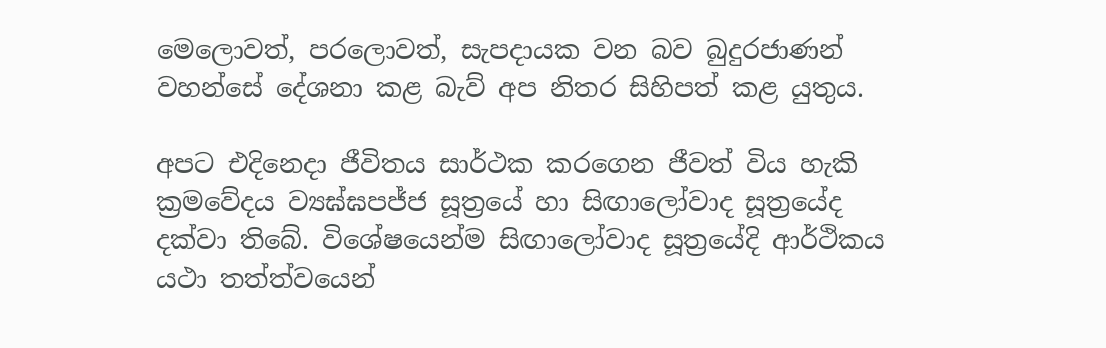මෙලොවත්, පරලොවත්, සැපදායක වන බව බුදුරජාණන් වහන්සේ දේශනා කළ බැව් අප නිතර සිහිපත් කළ යුතුය.

අපට එදිනෙදා ජීවිතය සාර්ථක කරගෙන ජීවත් විය හැකි ක්‍රමවේදය ව්‍යඝ්ඝපජ්ජ සූත්‍රයේ හා සිඟාලෝවාද සූත්‍රයේද දක්වා තිබේ. විශේෂයෙන්ම සිඟාලෝවාද සූත්‍රයේදි ආර්ථිකය යථා තත්ත්වයෙන්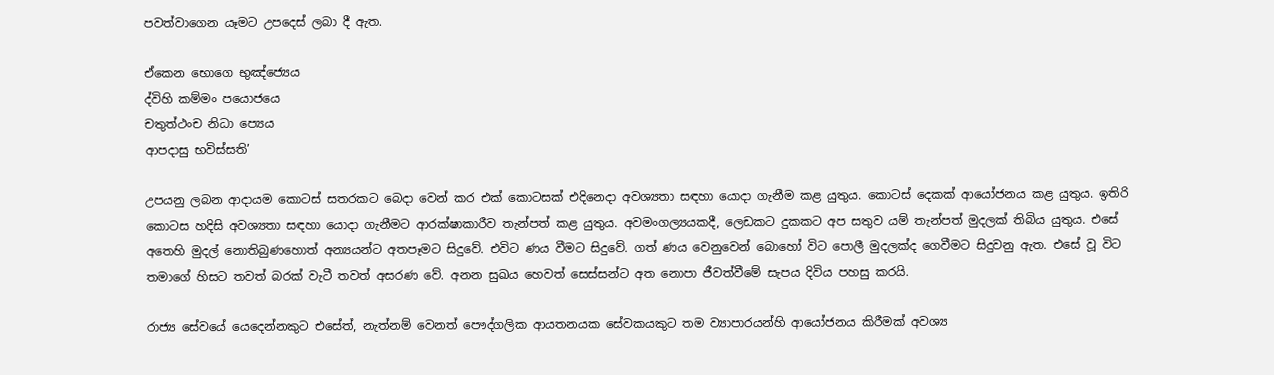පවත්වාගෙන යෑමට උපදෙස් ලබා දී ඇත.

ඒකෙන භොගෙ භුඤ්ජ්‍යෙය
ද්විහි කම්මං පයොජයෙ
චතුත්ථංච නිධා ප්‍යෙය
ආපදාසු භවිස්සති’

උපයනු ලබන ආදායම කොටස් සතරකට බෙදා වෙන් කර එක් කොටසක් එදිනෙදා අවශ්‍යතා සඳහා යොදා ගැනීම කළ යුතුය. කොටස් දෙකක් ආයෝජනය කළ යුතුය. ඉතිරි කොටස හදිසි අවශ්‍යතා සඳහා යොදා ගැනීමට ආරක්ෂාකාරීව තැන්පත් කළ යුතුය. අවමංගල්‍යයකදී, ලෙඩකට දුකකට අප සතුව යම් තැන්පත් මුදලක් තිබිය යුතුය. එසේ අතෙහි මුදල් නොතිබුණහොත් අන්‍යයන්ට අතපෑමට සිදුවේ. එවිට ණය වීමට සිදුවේ. ගත් ණය වෙනුවෙන් බොහෝ විට පොලී මුදලක්ද ගෙවීමට සිදුවනු ඇත. එසේ වූ විට තමාගේ හිසට තවත් බරක් වැටී තවත් අසරණ වේ. අනන සුඛය හෙවත් සෙස්සන්ට අත නොපා ජීවත්වීමේ සැපය දිවිය පහසු කරයි.

රාජ්‍ය සේවයේ යෙදෙන්නකුට එසේත්, නැත්නම් වෙනත් පෞද්ගලික ආයතනයක සේවකයකුට තම ව්‍යාපාරයන්හි ආයෝජනය කිරීමක් අවශ්‍ය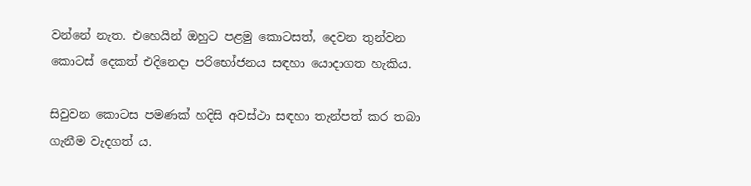වන්නේ නැත. එහෙයින් ඔහුට පළමු කොටසත්, දෙවන තුන්වන කොටස් දෙකත් එදිනෙදා පරිභෝජනය සඳහා යොදාගත හැකිය.

සිවුවන කොටස පමණක් හදිසි අවස්ථා සඳහා තැන්පත් කර තබා ගැනීම වැදගත් ය.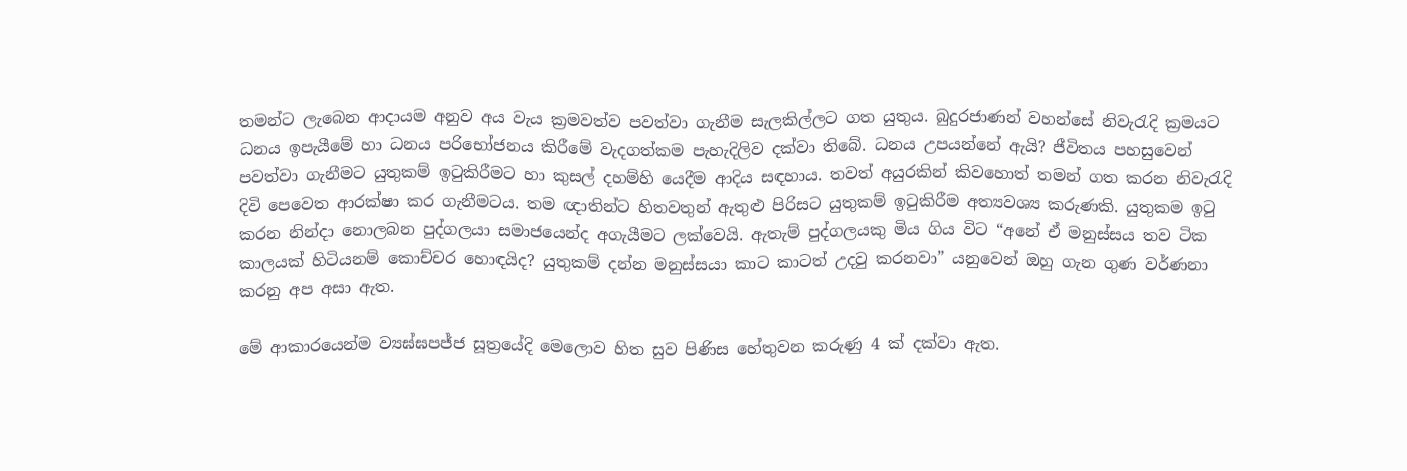තමන්ට ලැබෙන ආදායම අනුව අය වැය ක්‍රමවත්ව පවත්වා ගැනීම සැලකිල්ලට ගත යුතුය. බුදුරජාණන් වහන්සේ නිවැරැදි ක්‍රමයට ධනය ඉපැයීමේ හා ධනය පරිභෝජනය කිරීමේ වැදගත්කම පැහැදිලිව දක්වා තිබේ. ධනය උපයන්නේ ඇයි? ජීවිතය පහසුවෙන් පවත්වා ගැනීමට යුතුකම් ඉටුකිරීමට හා කුසල් දහම්හි යෙදීම ආදිය සඳහාය. තවත් අයුරකින් කිවහොත් තමන් ගත කරන නිවැරැදි දිවි පෙවෙත ආරක්ෂා කර ගැනීමටය. තම ඥාතින්ට හිතවතුන් ඇතුළු පිරිසට යුතුකම් ඉටුකිරීම අත්‍යවශ්‍ය කරුණකි. යුතුකම ඉටු කරන නින්දා නොලබන පුද්ගලයා සමාජයෙන්ද අගැයීමට ලක්වෙයි. ඇතැම් පුද්ගලයකු මිය ගිය විට “අනේ ඒ මනුස්සය තව ටික කාලයක් හිටියනම් කොච්චර හොඳයිද? යුතුකම් දන්න මනුස්සයා කාට කාටත් උදවු කරනවා” යනුවෙන් ඔහු ගැන ගුණ වර්ණනා කරනු අප අසා ඇත.

මේ ආකාරයෙන්ම ව්‍යඝ්ඝපජ්ජ සූත්‍රයේදි මෙලොව හිත සුව පිණිස හේතුවන කරුණු 4 ක් දක්වා ඇත.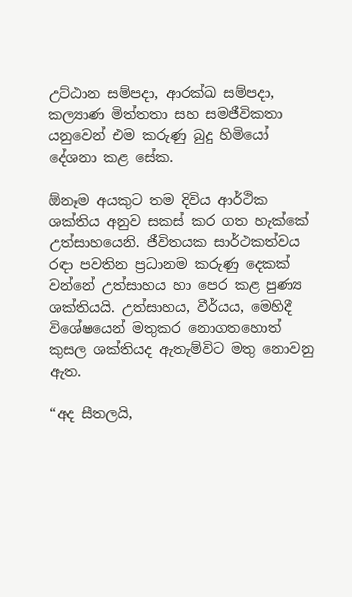උට්ඨාන සම්පදා, ආරක්ඛ සම්පදා, කල්‍යාණ මිත්තතා සහ සමජීවිකතා යනුවෙන් එම කරුණු බුදු හිමියෝ දේශනා කළ සේක.

ඕනෑම අයකුට තම දිවිය ආර්ථික ශක්තිය අනුව සකස් කර ගත හැක්කේ උත්සාහයෙනි. ජීවිතයක සාර්ථකත්වය රඳා පවතින ප්‍රධානම කරුණු දෙකක් වන්නේ උත්සාහය හා පෙර කළ පුණ්‍ය ශක්තියයි. උත්සාහය, වීර්යය, මෙහිදී විශේෂයෙන් මතුකර නොගතහොත් කුසල ශක්තියද ඇතැම්විට මතු නොවනු ඇත.

“අද සීතලයි,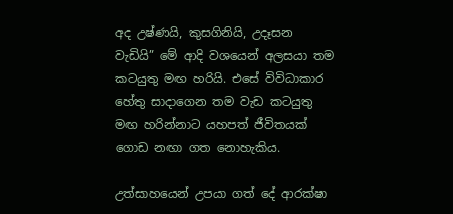අද උෂ්ණයි, කුසගිනියි, උදෑසන වැඩියි” මේ ආදි වශයෙන් අලසයා තම කටයුතු මඟ හරියි. එසේ විවිධාකාර හේතු සාදාගෙන තම වැඩ කටයුතු මඟ හරින්නාට යහපත් ජීවිතයක් ගොඩ නඟා ගත නොහැකිය.

උත්සාහයෙන් උපයා ගත් දේ ආරක්ෂා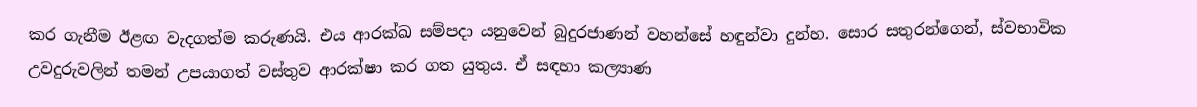කර ගැනීම ඊළඟ වැදගත්ම කරුණයි. එය ආරක්ඛ සම්පදා යනුවෙන් බුදුරජාණන් වහන්සේ හඳුන්වා දුන්හ. සොර සතුරන්ගෙන්, ස්වභාවික උවදුරුවලින් තමන් උපයාගත් වස්තුව ආරක්ෂා කර ගත යුතුය. ඒ සඳහා කල්‍යාණ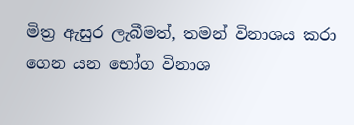මිත්‍ර ඇසුර ලැබීමත්, තමන් විනාශය කරා ගෙන යන භෝග විනාශ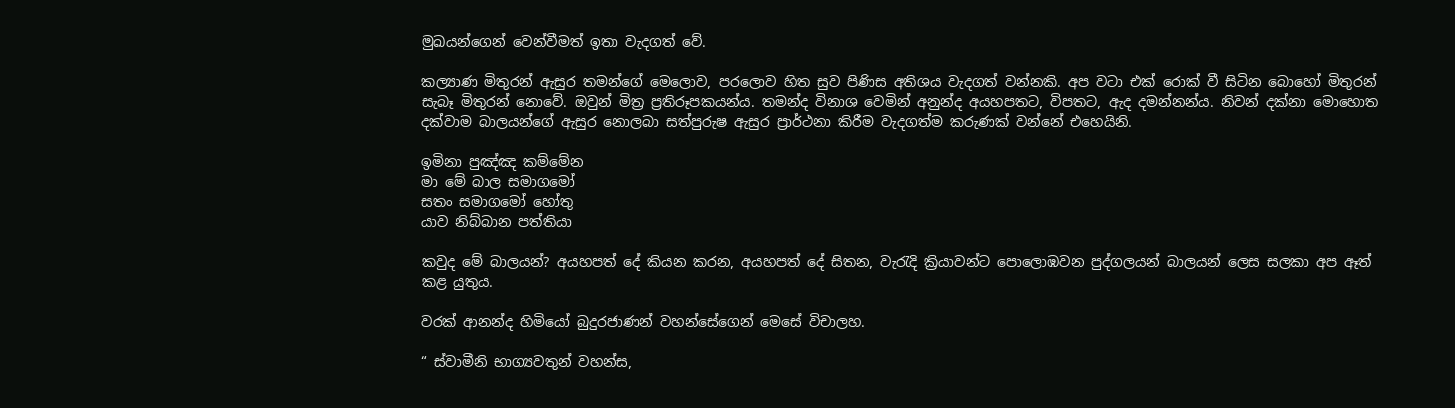මුඛයන්ගෙන් වෙන්වීමත් ඉතා වැදගත් වේ.

කල්‍යාණ මිතුරන් ඇසුර තමන්ගේ මෙලොව, පරලොව හිත සුව පිණිස අතිශය වැදගත් වන්නකි. අප වටා එක් රොක් වී සිටින බොහෝ මිතුරන් සැබෑ මිතුරන් නොවේ. ඔවුන් මිත්‍ර ප්‍රතිරූපකයන්ය. තමන්ද විනාශ වෙමින් අනුන්ද අයහපතට, විපතට, ඇද දමන්නන්ය. නිවන් දක්නා මොහොත දක්වාම බාලයන්ගේ ඇසුර නොලබා සත්පුරුෂ ඇසුර ප්‍රාර්ථනා කිරීම වැදගත්ම කරුණක් වන්නේ එහෙයිනි.

ඉමිනා පුඤ්ඤ කම්මේන
මා මේ බාල සමාගමෝ
සතං සමාගමෝ හෝතු
යාව නිබ්බාන පත්තියා

කවුද මේ බාලයන්? අයහපත් දේ කියන කරන, අයහපත් දේ සිතන, වැරැදි ක්‍රියාවන්ට පොලොඹවන පුද්ගලයන් බාලයන් ලෙස සලකා අප ඈත් කළ යුතුය.

වරක් ආනන්ද හිමියෝ බුදුරජාණන් වහන්සේගෙන් මෙසේ විචාලහ.

“ ස්වාමීනි භාග්‍යවතුන් වහන්ස,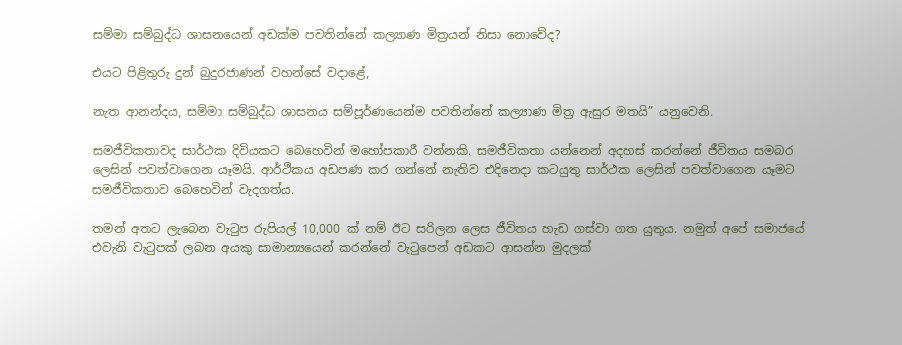සම්මා සම්බුද්ධ ශාසනයෙන් අඩක්ම පවතින්නේ කල්‍යාණ මිත්‍රයන් නිසා නොවේද?

එයට පිළිතුරු දුන් බුදුරජාණන් වහන්සේ වදාළේ,

නැත ආනන්දය, සම්මා සම්බුද්ධ ශාසනය සම්පූර්ණයෙන්ම පවතින්නේ කල්‍යාණ මිත්‍ර ඇසුර මතයි” යනුවෙනි.

සමජීවිකතාවද සාර්ථක දිවියකට බෙහෙවින් මහෝපකාරී වන්නකි. සමජීවිකතා යන්නෙන් අදහස් කරන්නේ ජීවිතය සමබර ලෙසින් පවත්වාගෙන යෑමයි. ආර්ථිකය අඩපණ කර ගන්නේ නැතිව එදිනෙදා කටයුතු සාර්ථක ලෙසින් පවත්වාගෙන යෑමට සමජීවිකතාව බෙහෙවින් වැදගත්ය.

තමන් අතට ලැබෙන වැටුප රුපියල් 10,000 ක් නම් ඊට සරිලන ලෙස ජීවිතය හැඩ ගස්වා ගත යුතුය. නමුත් අපේ සමාජයේ එවැනි වැටුපක් ලබන අයකු සාමාන්‍යයෙන් කරන්නේ වැටුපෙන් අඩකට ආසන්න මුදලක්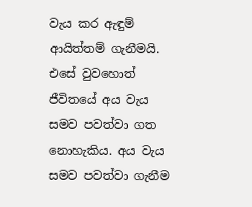වැය කර ඇඳුම් ආයිත්තම් ගැනීමයි. එසේ වුවහොත් ජීවිතයේ අය වැය සමව පවත්වා ගත නොහැකිය. අය වැය සමව පවත්වා ගැනීම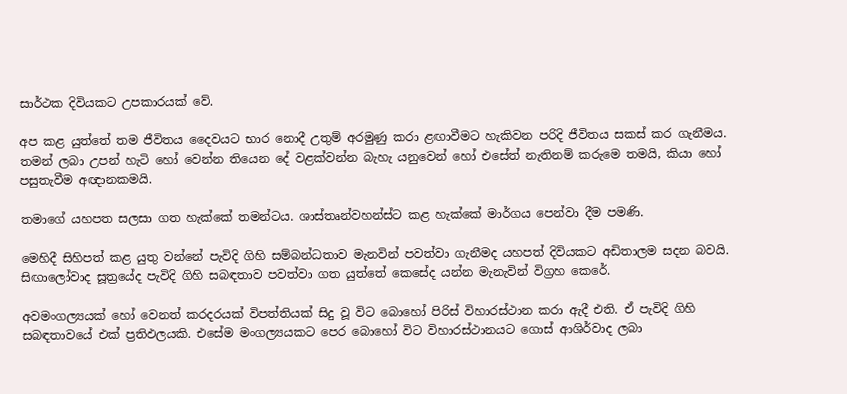සාර්ථක දිවියකට උපකාරයක් වේ.

අප කළ යුත්තේ තම ජීවිතය දෛවයට භාර නොදී උතුම් අරමුණු කරා ළඟාවීමට හැකිවන පරිදි ජීවිතය සකස් කර ගැනීමය. තමන් ලබා උපන් හැටි හෝ වෙන්න තියෙන දේ වළක්වන්න බැහැ යනුවෙන් හෝ එසේත් නැතිනම් කරුමෙ තමයි, කියා හෝ පසුතැවීම අඥානකමයි.

තමාගේ යහපත සලසා ගත හැක්කේ තමන්ටය. ශාස්තෘන්වහන්ස්ට කළ හැක්කේ මාර්ගය පෙන්වා දීම පමණි.

මෙහිදී සිහිපත් කළ යුතු වන්නේ පැවිදි ගිහි සම්බන්ධතාව මැනවින් පවත්වා ගැනීමද යහපත් දිවියකට අඩිතාලම සදන බවයි. සිඟාලෝවාද සූත්‍රයේද පැවිදි ගිහි සබඳතාව පවත්වා ගත යුත්තේ කෙසේද යන්න මැනැවින් විග්‍රහ කෙරේ.

අවමංගල්‍යයක් හෝ වෙනත් කරදරයක් විපත්තියක් සිදු වූ විට බොහෝ පිරිස් විහාරස්ථාන කරා ඇදී එති. ඒ පැවිදි ගිහි සබඳතාවයේ එක් ප්‍රතිඵලයකි. එසේම මංගල්‍යයකට පෙර බොහෝ විට විහාරස්ථානයට ගොස් ආශිර්වාද ලබා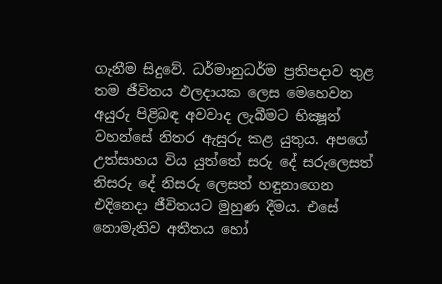ගැනීම සිදුවේ. ධර්මානුධර්ම ප්‍රතිපදාව තුළ තම ජීවිතය ඵලදායක ලෙස මෙහෙවන අයුරු පිළිබඳ අවවාද ලැබීමට භික්‍ෂූන් වහන්සේ නිතර ඇසුරු කළ යුතුය. අපගේ උත්සාහය විය යුත්තේ සරු දේ සරුලෙසත් නිසරු දේ නිසරු ලෙසත් හඳුනාගෙන එදිනෙදා ජීවිතයට මුහුණ දීමය. එසේ නොමැතිව අතීතය හෝ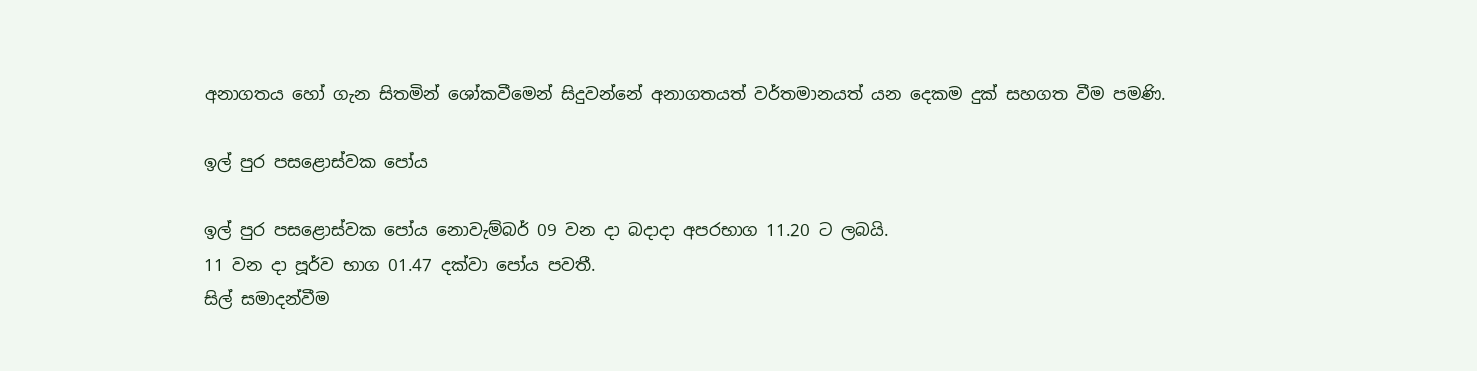අනාගතය හෝ ගැන සිතමින් ශෝකවීමෙන් සිදුවන්නේ අනාගතයත් වර්තමානයත් යන දෙකම දුක් සහගත වීම පමණි.

ඉල් පුර පසළොස්වක පෝය

ඉල් පුර පසළොස්වක පෝය නොවැම්බර් 09 වන දා බදාදා අපරභාග 11.20 ට ලබයි.
11 වන දා පූර්ව භාග 01.47 දක්වා පෝය පවතී.
සිල් සමාදන්වීම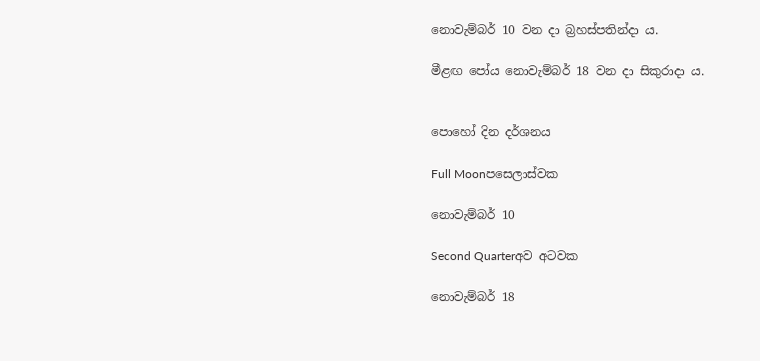නොවැම්බර් 10 වන දා බ්‍රහස්පතින්දා ය.

මීළඟ පෝය නොවැම්බර් 18 වන දා සිකුරාදා ය.


පොහෝ දින දර්ශනය

Full Moonපසෙලාස්වක

නොවැම්බර් 10

Second Quarterඅව අටවක

නොවැම්බර් 18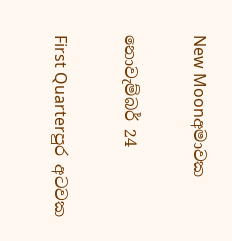New Moonඅමාවක

නොවැම්බර් 24

First Quarterපුර අටවක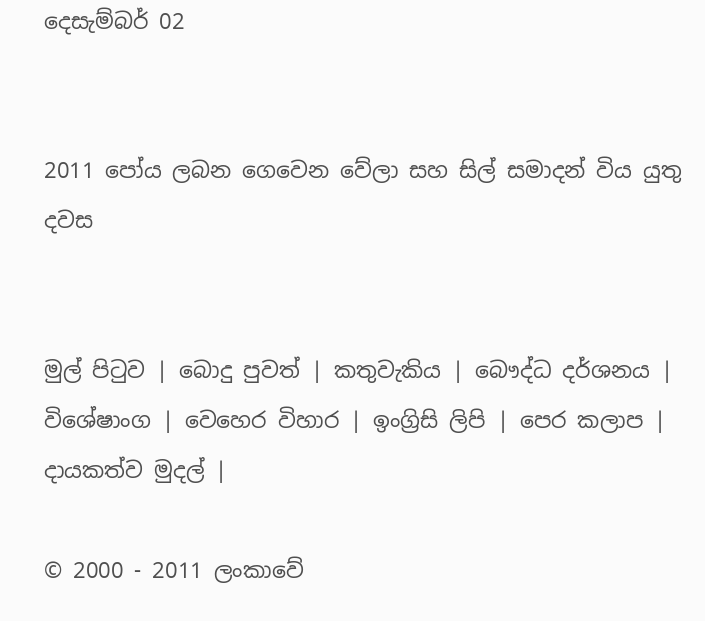දෙසැම්බර් 02


2011 පෝය ලබන ගෙවෙන වේලා සහ සිල් සමාදන් විය යුතු දවස


මුල් පිටුව | බොදු පුවත් | කතුවැකිය | බෞද්ධ දර්ශනය | විශේෂාංග | වෙහෙර විහාර | ඉංග්‍රිසි ලිපි | පෙර කලාප | දායකත්ව මුදල් |

© 2000 - 2011 ලංකාවේ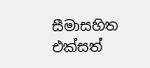සීමාසහිත එක්සත්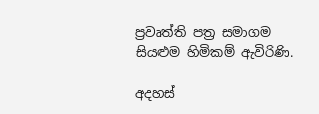ප්‍රවෘත්ති පත්‍ර සමාගම
සියළුම හිමිකම් ඇවිරිණි.

අදහස්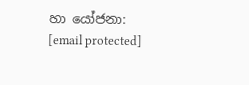හා යෝජනා: [email protected]